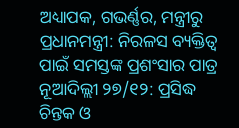ଅଧ୍ୟାପକ, ଗଭର୍ଣ୍ଣର, ମନ୍ତ୍ରୀରୁ ପ୍ରଧାନମନ୍ତ୍ରୀ: ନିରଳସ ବ୍ୟକ୍ତିତ୍ୱ ପାଇଁ ସମସ୍ତଙ୍କ ପ୍ରଶଂସାର ପାତ୍ର
ନୂଆଦିଲ୍ଲୀ ୨୭/୧୨: ପ୍ରସିଦ୍ଧ ଚିନ୍ତକ ଓ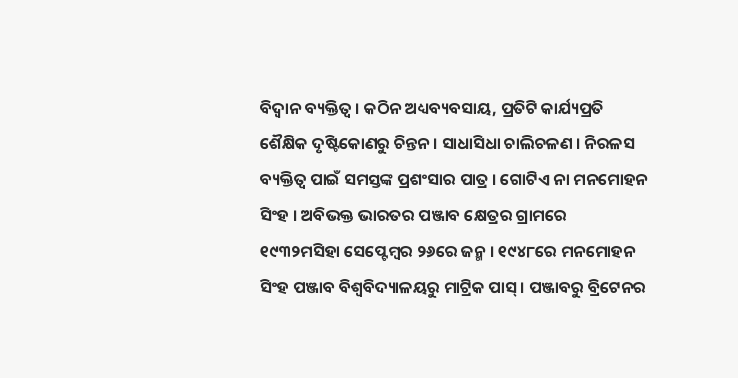ବିଦ୍ୱାନ ବ୍ୟକ୍ତିତ୍ୱ । କଠିନ ଅଧ୍ୟବ୍ୟବସାୟ, ପ୍ରତିଟି କାର୍ଯ୍ୟପ୍ରତି ଶୈକ୍ଷିକ ଦୃଷ୍ଟିକୋଣରୁ ଚିନ୍ତନ । ସାଧାସିଧା ଚାଲିଚଳଣ । ନିରଳସ ବ୍ୟକ୍ତିତ୍ୱ ପାଇଁ ସମସ୍ତଙ୍କ ପ୍ରଶଂସାର ପାତ୍ର । ଗୋଟିଏ ନା ମନମୋହନ ସିଂହ । ଅବିଭକ୍ତ ଭାରତର ପଞ୍ଜାବ କ୍ଷେତ୍ରର ଗ୍ରାମରେ ୧୯୩୨ମସିହା ସେପ୍ଟେମ୍ବର ୨୬ରେ ଜନ୍ମ । ୧୯୪୮ରେ ମନମୋହନ ସିଂହ ପଞ୍ଜାବ ବିଶ୍ୱବିଦ୍ୟାଳୟରୁ ମାଟ୍ରିକ ପାସ୍ । ପଞ୍ଜାବରୁ ବ୍ରିଟେନର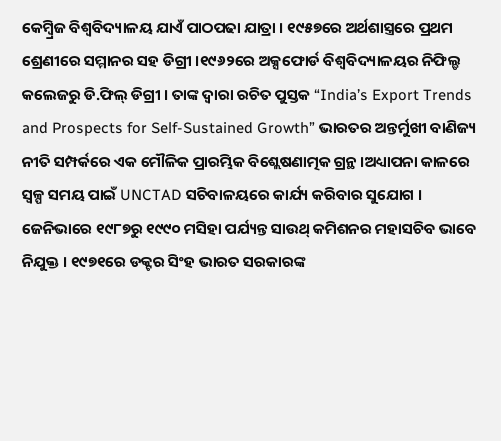କେମ୍ବ୍ରିଜ ବିଶ୍ୱବିଦ୍ୟାଳୟ ଯାଏଁ ପାଠପଢା ଯାତ୍ରା । ୧୯୫୭ରେ ଅର୍ଥଶାସ୍ତ୍ରରେ ପ୍ରଥମ ଶ୍ରେଣୀରେ ସମ୍ମାନର ସହ ଡିଗ୍ରୀ ।୧୯୬୨ରେ ଅକ୍ସଫୋର୍ଡ ବିଶ୍ୱବିଦ୍ୟାଳୟର ନିଫିଲ୍ଡ କଲେଜରୁ ଡି.ଫିଲ୍ ଡିଗ୍ରୀ । ତାଙ୍କ ଦ୍ୱାରା ରଚିତ ପୁସ୍ତକ “India’s Export Trends and Prospects for Self-Sustained Growth” ଭାରତର ଅନ୍ତର୍ମୁଖୀ ବାଣିଜ୍ୟ ନୀତି ସମ୍ପର୍କରେ ଏକ ମୌଳିକ ପ୍ରାରମ୍ଭିକ ବିଶ୍ଲେଷଣାତ୍ମକ ଗ୍ରନ୍ଥ ।ଅଧ୍ୟାପନା କାଳରେ ସ୍ୱଳ୍ପ ସମୟ ପାଇଁ UNCTAD ସଚିବାଳୟରେ କାର୍ଯ୍ୟ କରିବାର ସୁଯୋଗ । ଜେନିଭାରେ ୧୯୮୭ରୁ ୧୯୯୦ ମସିହା ପର୍ଯ୍ୟନ୍ତ ସାଉଥ୍ କମିଶନର ମହାସଚିବ ଭାବେ ନିଯୁକ୍ତ । ୧୯୭୧ରେ ଡକ୍ଟର ସିଂହ ଭାରତ ସରକାରଙ୍କ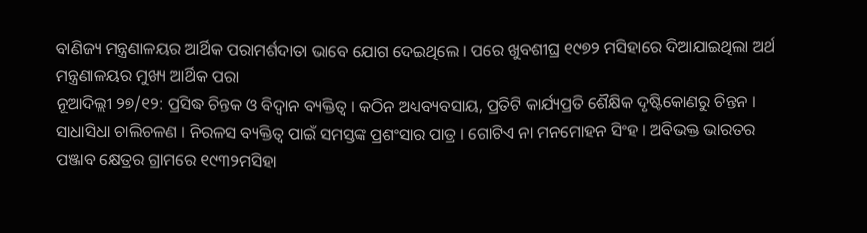ବାଣିଜ୍ୟ ମନ୍ତ୍ରଣାଳୟର ଆର୍ଥିକ ପରାମର୍ଶଦାତା ଭାବେ ଯୋଗ ଦେଇଥିଲେ । ପରେ ଖୁବଶୀଘ୍ର ୧୯୭୨ ମସିହାରେ ଦିଆଯାଇଥିଲା ଅର୍ଥ ମନ୍ତ୍ରଣାଳୟର ମୁଖ୍ୟ ଆର୍ଥିକ ପରା
ନୂଆଦିଲ୍ଲୀ ୨୭/୧୨: ପ୍ରସିଦ୍ଧ ଚିନ୍ତକ ଓ ବିଦ୍ୱାନ ବ୍ୟକ୍ତିତ୍ୱ । କଠିନ ଅଧ୍ୟବ୍ୟବସାୟ, ପ୍ରତିଟି କାର୍ଯ୍ୟପ୍ରତି ଶୈକ୍ଷିକ ଦୃଷ୍ଟିକୋଣରୁ ଚିନ୍ତନ । ସାଧାସିଧା ଚାଲିଚଳଣ । ନିରଳସ ବ୍ୟକ୍ତିତ୍ୱ ପାଇଁ ସମସ୍ତଙ୍କ ପ୍ରଶଂସାର ପାତ୍ର । ଗୋଟିଏ ନା ମନମୋହନ ସିଂହ । ଅବିଭକ୍ତ ଭାରତର ପଞ୍ଜାବ କ୍ଷେତ୍ରର ଗ୍ରାମରେ ୧୯୩୨ମସିହା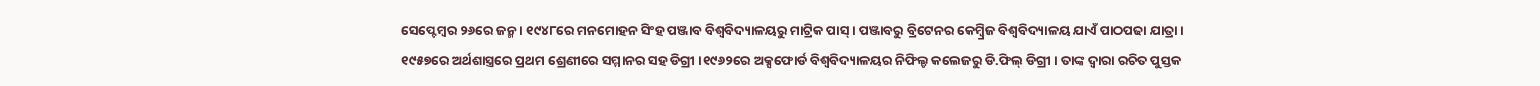ସେପ୍ଟେମ୍ବର ୨୬ରେ ଜନ୍ମ । ୧୯୪୮ରେ ମନମୋହନ ସିଂହ ପଞ୍ଜାବ ବିଶ୍ୱବିଦ୍ୟାଳୟରୁ ମାଟ୍ରିକ ପାସ୍ । ପଞ୍ଜାବରୁ ବ୍ରିଟେନର କେମ୍ବ୍ରିଜ ବିଶ୍ୱବିଦ୍ୟାଳୟ ଯାଏଁ ପାଠପଢା ଯାତ୍ରା ।
୧୯୫୭ରେ ଅର୍ଥଶାସ୍ତ୍ରରେ ପ୍ରଥମ ଶ୍ରେଣୀରେ ସମ୍ମାନର ସହ ଡିଗ୍ରୀ ।୧୯୬୨ରେ ଅକ୍ସଫୋର୍ଡ ବିଶ୍ୱବିଦ୍ୟାଳୟର ନିଫିଲ୍ଡ କଲେଜରୁ ଡି.ଫିଲ୍ ଡିଗ୍ରୀ । ତାଙ୍କ ଦ୍ୱାରା ରଚିତ ପୁସ୍ତକ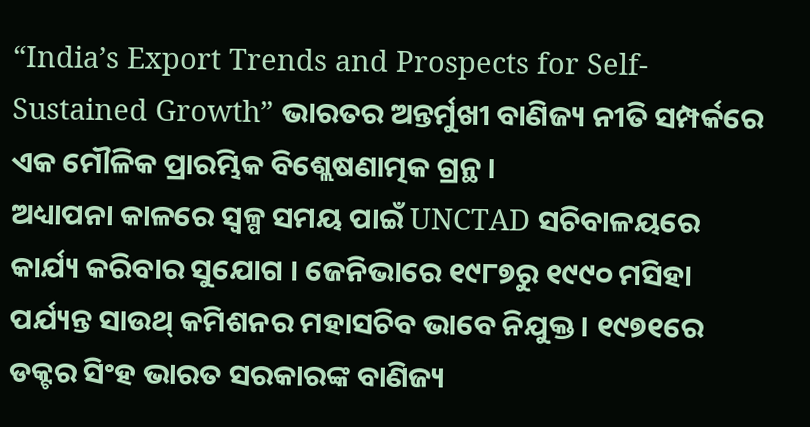“India’s Export Trends and Prospects for Self-Sustained Growth” ଭାରତର ଅନ୍ତର୍ମୁଖୀ ବାଣିଜ୍ୟ ନୀତି ସମ୍ପର୍କରେ ଏକ ମୌଳିକ ପ୍ରାରମ୍ଭିକ ବିଶ୍ଲେଷଣାତ୍ମକ ଗ୍ରନ୍ଥ ।
ଅଧ୍ୟାପନା କାଳରେ ସ୍ୱଳ୍ପ ସମୟ ପାଇଁ UNCTAD ସଚିବାଳୟରେ କାର୍ଯ୍ୟ କରିବାର ସୁଯୋଗ । ଜେନିଭାରେ ୧୯୮୭ରୁ ୧୯୯୦ ମସିହା ପର୍ଯ୍ୟନ୍ତ ସାଉଥ୍ କମିଶନର ମହାସଚିବ ଭାବେ ନିଯୁକ୍ତ । ୧୯୭୧ରେ ଡକ୍ଟର ସିଂହ ଭାରତ ସରକାରଙ୍କ ବାଣିଜ୍ୟ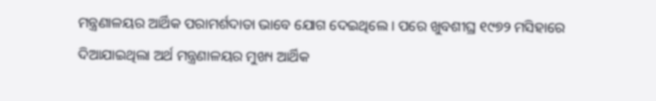ମନ୍ତ୍ରଣାଳୟର ଆର୍ଥିକ ପରାମର୍ଶଦାତା ଭାବେ ଯୋଗ ଦେଇଥିଲେ । ପରେ ଖୁବଶୀଘ୍ର ୧୯୭୨ ମସିହାରେ ଦିଆଯାଇଥିଲା ଅର୍ଥ ମନ୍ତ୍ରଣାଳୟର ମୁଖ୍ୟ ଆର୍ଥିକ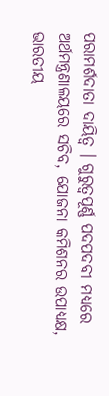ପରାମର୍ଶଦାତା ଦାୟିତ୍ୱ । ଗୁରୁତ୍ୱପୂର୍ଣ୍ଣ ପଦପଦବୀ ମଧ୍ୟରେ ଅର୍ଥମନ୍ତ୍ରଣାଳୟରେ ସଚିବ, ଯୋଜନା କମିଶନର ଉପାଧ୍ୟକ୍ଷ, ଭାରତୀୟ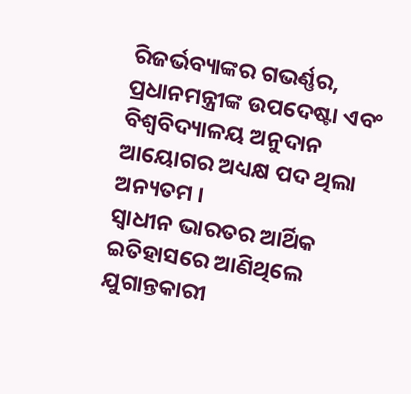ରିଜର୍ଭବ୍ୟାଙ୍କର ଗଭର୍ଣ୍ଣର, ପ୍ରଧାନମନ୍ତ୍ରୀଙ୍କ ଉପଦେଷ୍ଟା ଏବଂ ବିଶ୍ୱବିଦ୍ୟାଳୟ ଅନୁଦାନ ଆୟୋଗର ଅଧ୍ୟକ୍ଷ ପଦ ଥିଲା ଅନ୍ୟତମ ।
ସ୍ୱାଧୀନ ଭାରତର ଆର୍ଥିକ ଇତିହାସରେ ଆଣିଥିଲେ ଯୁଗାନ୍ତକାରୀ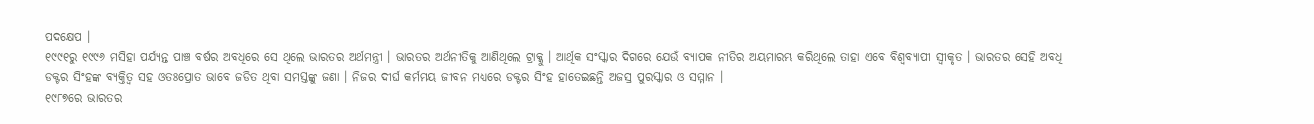ପଦକ୍ଷେପ ।
୧୯୯୧ରୁ ୧୯୯୬ ମସିହା ପର୍ଯ୍ୟନ୍ତ ପାଞ୍ଚ ବର୍ଷର ଅବଧିରେ ସେ ଥିଲେ ଭାରତର ଅର୍ଥମନ୍ତ୍ରୀ । ଭାରତର ଅର୍ଥନୀତିକୁ ଆଣିଥିଲେ ଟ୍ରାକ୍କୁ । ଆର୍ଥିକ ସଂସ୍କାର ଦିଗରେ ଯେଉଁ ବ୍ୟାପକ ନୀତିର ଅୟମାରମ୍ଭ କରିଥିଲେ ତାହା ଏବେ ବିଶ୍ୱବ୍ୟାପୀ ସ୍ୱୀକୃତ । ଭାରତର ସେହି ଅବଧି ଡକ୍ଟର ସିଂହଙ୍କ ବ୍ୟକ୍ତିତ୍ୱ ସହ ଓତଃପ୍ରୋତ ଭାବେ ଜଡିତ ଥିବା ସମସ୍ତଙ୍କୁ ଜଣା । ନିଜର ଦୀର୍ଘ କର୍ମମୟ ଜୀବନ ମଧ୍ୟରେ ଡକ୍ଟର ସିଂହ ହାତେଇଛନ୍ତି ଅଜସ୍ର ପୁରସ୍କାର ଓ ସମ୍ମାନ ।
୧୯୮୭ରେ ଭାରତର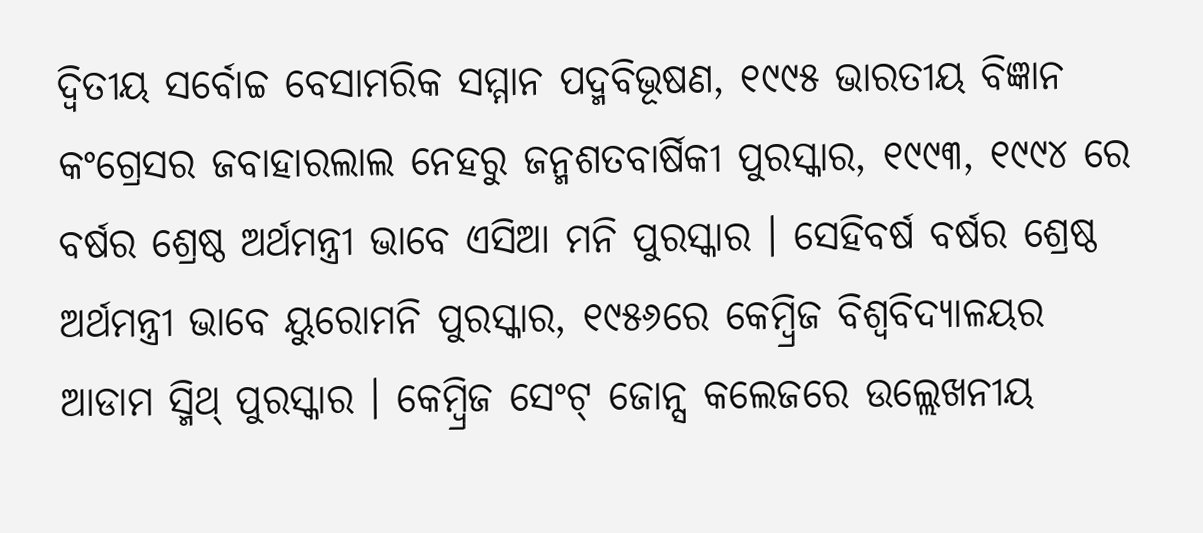ଦ୍ୱିତୀୟ ସର୍ବୋଚ୍ଚ ବେସାମରିକ ସମ୍ମାନ ପଦ୍ମବିଭୂଷଣ, ୧୯୯୫ ଭାରତୀୟ ବିଜ୍ଞାନ କଂଗ୍ରେସର ଜବାହାରଲାଲ ନେହରୁ ଜନ୍ମଶତବାର୍ଷିକୀ ପୁରସ୍କାର, ୧୯୯୩, ୧୯୯୪ ରେ ବର୍ଷର ଶ୍ରେଷ୍ଠ ଅର୍ଥମନ୍ତ୍ରୀ ଭାବେ ଏସିଆ ମନି ପୁରସ୍କାର । ସେହିବର୍ଷ ବର୍ଷର ଶ୍ରେଷ୍ଠ ଅର୍ଥମନ୍ତ୍ରୀ ଭାବେ ୟୁରୋମନି ପୁରସ୍କାର, ୧୯୫୬ରେ କେମ୍ବ୍ରିଜ ବିଶ୍ୱବିଦ୍ୟାଳୟର ଆଡାମ ସ୍ମିଥ୍ ପୁରସ୍କାର । କେମ୍ବ୍ରିଜ ସେଂଟ୍ ଜୋନ୍ସ କଲେଜରେ ଉଲ୍ଲେଖନୀୟ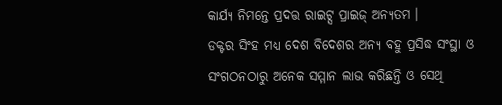କାର୍ଯ୍ୟ ନିମନ୍ତେ ପ୍ରଦତ୍ତ ରାଇଟ୍ସ ପ୍ରାଇଜ୍ ଅନ୍ୟତମ ।
ଡକ୍ଟର ସିଂହ ମଧ୍ୟ ଦେଶ ବିଦେଶର ଅନ୍ୟ ବହୁ ପ୍ରସିଦ୍ଧ ସଂସ୍ଥା ଓ ସଂଗଠନଠାରୁ ଅନେକ ସମ୍ମାନ ଲାଭ କରିଛନ୍ତି ଓ ସେଥି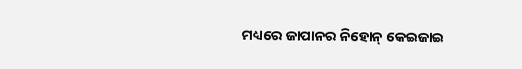ମଧ୍ୟରେ ଜାପାନର ନିହୋନ୍ କେଇଜାଇ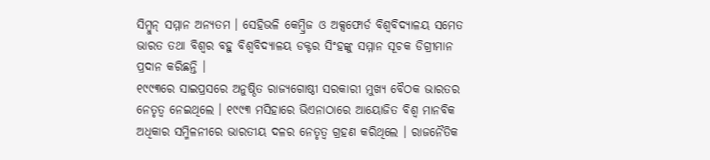ସିମ୍ବୁନ୍ ସମ୍ମାନ ଅନ୍ୟତମ । ସେହିଭଳି କେମ୍ବ୍ରିଜ ଓ ଅକ୍ସଫୋର୍ଡ ବିଶ୍ୱବିଦ୍ୟାଳୟ ସମେତ ଭାରତ ତଥା ବିଶ୍ୱର ବହୁ ବିଶ୍ୱବିଦ୍ୟାଳୟ ଡକ୍ଟର ସିଂହଙ୍କୁ ସମ୍ମାନ ସୂଚକ ଡିଗ୍ରୀମାନ ପ୍ରଦାନ କରିଛନ୍ତି ।
୧୯୯୩ରେ ସାଇପ୍ରସରେ ଅନୁଷ୍ଠିତ ରାଜ୍ୟଗୋଷ୍ଠୀ ସରକାରୀ ମୁଖ୍ୟ ବୈଠକ ଭାରତର ନେତୃତ୍ୱ ନେଇଥିଲେ । ୧୯୯୩ ମସିହାରେ ଭିଏନାଠାରେ ଆୟୋଜିତ ବିଶ୍ୱ ମାନବିକ ଅଧିକାର ସମ୍ମିଳନୀରେ ଭାରତୀୟ ଦଳର ନେତୃତ୍ୱ ଗ୍ରହଣ କରିଥିଲେ । ରାଜନୈତିକ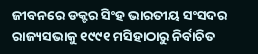ଜୀବନରେ ଡକ୍ଟର ସିଂହ ଭାରତୀୟ ସଂସଦର ରାଜ୍ୟସଭାକୁ ୧୯୯୧ ମସିହାଠାରୁ ନିର୍ବାଚିତ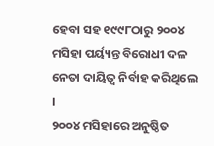ହେବା ସହ ୧୯୯୮ଠାରୁ ୨୦୦୪ ମସିହା ପର୍ୟ୍ୟନ୍ତ ବିରୋଧୀ ଦଳ ନେତା ଦାୟିତ୍ୱ ନିର୍ବାହ କରିଥିଲେ ।
୨୦୦୪ ମସିହାରେ ଅନୁଷ୍ଠିତ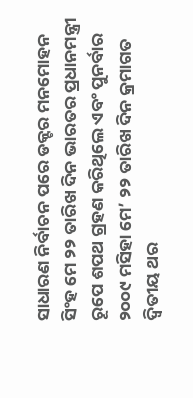ସାଧାରଣ ନିର୍ବାଚନ ପରେ ଡକ୍ଟର ମନମୋହନ ସିଂହ ମେ ୨୨ ତାରିଖ ଦିନ ଭାରତର ପ୍ରଧାନମନ୍ତ୍ରୀ ରୂପେ ଶପଥ ଗ୍ରହଣ କରିଥିଲେ ଏବଂ ପୁନର୍ବାର ୨୦୦୯ ମସିହା ମେ’ ୨୨ ତାରିଖ ଦିନ କ୍ରମାଗତ ଦ୍ୱିତୀୟ ଥର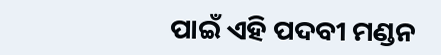ପାଇଁ ଏହି ପଦବୀ ମଣ୍ଡନ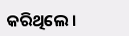କରିଥିଲେ ।